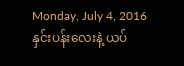Monday, July 4, 2016
နှင်းပန်းလေးနဲ့ ယပ်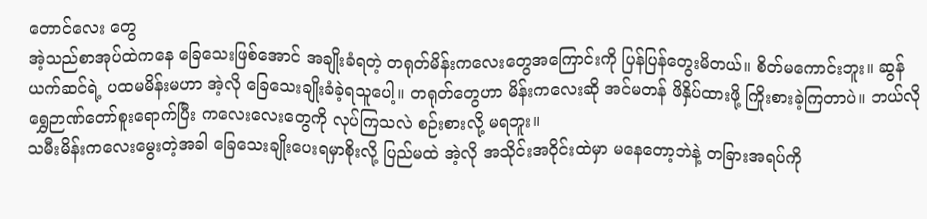တောင်လေး တွေ
အဲ့သည်စာအုပ်ထဲကနေ ခြေသေးဖြစ်အောင် အချိုးခံရတဲ့ တရုတ်မိန်းကလေးတွေအကြောင်းကို ပြန်ပြန်တွေးမိတယ်။ စိတ်မကောင်းဘူး။ ဆွန်ယက်ဆင်ရဲ့ ပထမမိန်းမဟာ အဲ့လို ခြေသေးချိုးခံခဲ့ရသူပေါ့။ တရုတ်တွေဟာ မိန်းကလေးဆို အင်မတန် ဖိနှိပ်ထားဖို့ ကြိုးစားခဲ့ကြတာပဲ။ ဘယ်လို ရွှေဉာဏ်တော်စူးရောက်ပြီး ကလေးလေးတွေကို လုပ်ကြသလဲ စဉ်းစားလို့ မရဘူး။
သမီးမိန်းကလေးမွေးတဲ့အခါ ခြေသေးချိုးပေးရမှာစိုးလို့ ပြည်မထဲ အဲ့လို အသိုင်းအဝိုင်းထဲမှာ မနေတော့ဘဲနဲ့ တခြားအရပ်ကို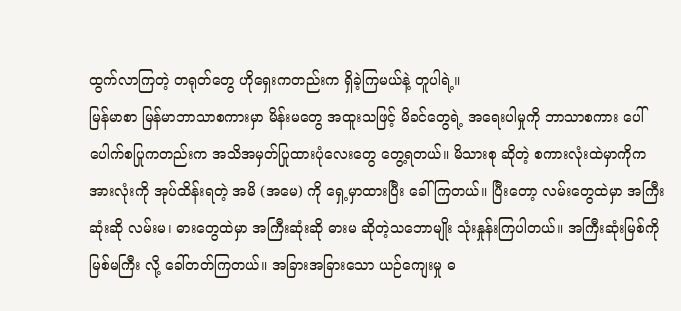ထွက်လာကြတဲ့ တရုတ်တွေ ဟိုရှေးကတည်းက ရှိခဲ့ကြမယ်နဲ့ တူပါရဲ့။
မြန်မာစာ မြန်မာဘာသာစကားမှာ မိန်းမတွေ အထူးသဖြင့် မိခင်တွေရဲ့ အရေးပါမှုကို ဘာသာစကား ပေါ်ပေါက်စပြုကတည်းက အသိအမှတ်ပြုထားပုံလေးတွေ တွေ့ရတယ်။ မိသားစု ဆိုတဲ့ စကားလုံးထဲမှာကိုက အားလုံးကို အုပ်ထိန်းရတဲ့ အမိ (အမေ) ကို ရှေ့မှာထားပြီး ခေါ်ကြတယ်။ ပြီးတော့ လမ်းတွေထဲမှာ အကြီးဆုံးဆို လမ်းမ၊ ဓားတွေထဲမှာ အကြီးဆုံးဆို ဓားမ ဆိုတဲ့သဘောမျိုး သုံးနှုန်းကြပါတယ်။ အကြီးဆုံးမြစ်ကို မြစ်မကြီး လို့ ခေါ်တတ်ကြတယ်။ အခြားအခြားသော ယဉ်ကျေးမှု ဓ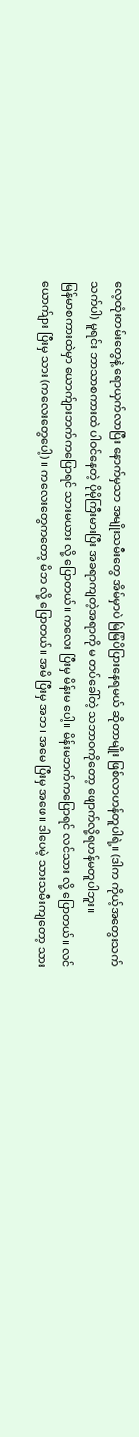လေ့ထုံးတမ်းတွေနဲ့ ရောယှက်လာပြီး နောက်မှသာ အမျိုးသမီးတွေ အိမ်မှာပဲ မြဲမြံပိပြားနေရမယ် ဆိုတာမျိုး ဖြစ်လာဟန်တူပါရဲ့။ (ဒါက ကိုယ့်အတွေးသက်သက်ပါ) မူရင်း ဘာသာစကားထဲ ပါဝင်နေတဲ့ ပိုမိုကြီးမားပြီး အခရာကျတဲ့အရာကို မ တပ်ခေါ်တဲ့ သဘာဝကိုတော့ ဖျောက်လို့ရဟန်မတူပါဘူး။
မြန်မာစကားထဲမှာ ယောက်ျားဘက်ကပြောရင် သားမယား လို့ ပြောတယ်။ ကလေး ပြီးမှ မိန်းမ ပေါ့။ မိန်းမဘက်ကပြောရင် လင်သား လို့ ပြောတယ်။ လင်ယောက်ျား ပြီးမှ သား (ကလေးတွေပေါ့) ။ ကလေးတွေကတော့ မိဘ လို့ ပြောတယ်။ အမိ ပြီးမှ အဘ၊ အမေ ပြီးမှ အဖေ။ ဒါပေမဲ့ သားသမီးကျတော့ သား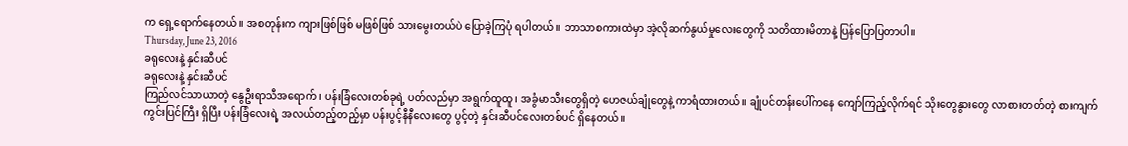က ရှေ့ရောက်နေတယ်။ အစတုန်းက ကျားဖြစ်ဖြစ် မဖြစ်ဖြစ် သားမွေးတယ်ပဲ ပြောခဲ့ကြပုံ ရပါတယ်။ ဘာသာစကားထဲမှာ အဲ့လိုဆက်နွယ်မှုလေးတွေကို သတိထားမိတာနဲ့ ပြန်ပြောပြတာပါ။
Thursday, June 23, 2016
ခရုလေးနဲ့ နှင်းဆီပင်
ခရုလေးနဲ့ နှင်းဆီပင်
ကြည်လင်သာယာတဲ့ နွေဦးရာသီအရောက်၊ ပန်းခြံလေးတစ်ခုရဲ့ ပတ်လည်မှာ အရွက်ထူထူ၊ အခွံမာသီးတွေရှိတဲ့ ဟေဇယ်ချုံတွေနဲ့ ကာရံထားတယ်။ ချုံပင်တန်းပေါ်ကနေ ကျော်ကြည့်လိုက်ရင် သိုးတွေနွားတွေ လာစားတတ်တဲ့ စားကျက်ကွင်းပြင်ကြီး ရှိပြီး ပန်းခြံလေးရဲ့ အလယ်တည့်တည့်မှာ ပန်းပွင့်နီနီလေးတွေ ပွင့်တဲ့ နှင်းဆီပင်လေးတစ်ပင် ရှိနေတယ်။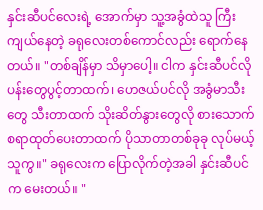နှင်းဆီပင်လေးရဲ့ အောက်မှာ သူ့အခွံထဲသူ ကြီးကျယ်နေတဲ့ ခရုလေးတစ်ကောင်လည်း ရောက်နေတယ်။ "တစ်ချိန်မှာ သိမှာပေါ့။ ငါက နှင်းဆီပင်လို ပန်းတွေပွင့်တာထက်၊ ဟေဇယ်ပင်လို အခွံမာသီးတွေ သီးတာထက် သိုးဆိတ်နွားတွေလို စားသောက်စရာထုတ်ပေးတာထက် ပိုသာတာတစ်ခုခု လုပ်မယ့်သူကွ။" ခရုလေးက ပြောလိုက်တဲ့အခါ နှင်းဆီပင်က မေးတယ်။ "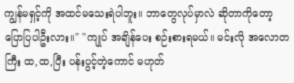ကျွန်မရှင့်ကို အထင်မသေးရဲပါဘူး။ ဘာတွေလုပ်မှာလဲ ဆိုတာကိုတော့ ပြောပြပါဦးလား။" "ကျုပ် အချိန်ပေး စဉ်းစားရမယ်။ မင်းလို အလောတကြီး ထ,ထ,ပြီး ပန်းပွင့်တဲ့ကောင် မဟုတ်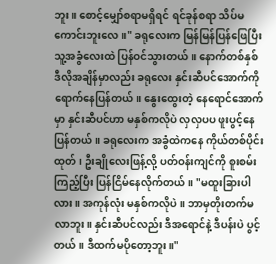ဘူး။ စောင့်မျှော်စရာမရှိရင် ရင်ခုန်စရာ သိပ်မကောင်းဘူးလေ။" ခရုလေးက မြန်မြန်ပြန်ဖြေပြီး သူ့အခွံလေးထဲ ပြန်ဝင်သွားတယ်။ နောက်တစ်နှစ် ဒီလိုအချိန်မှာလည်း ခရုလေး နှင်းဆီပင်အောက်ကို ရောက်နေပြန်တယ်။ နွေးထွေးတဲ့ နေရောင်အောက်မှာ နှင်းဆီပင်ဟာ မနှစ်ကလိုပဲ လှလှပပ ဖူးပွင့်နေပြန်တယ်။ ခရုလေးက အခွံထဲကနေ ကိုယ်တစ်ပိုင်းထုတ်၊ ဦးချိုလေးဖြန့်လို့ ပတ်ဝန်းကျင်ကို စူးစမ်းကြည့်ပြီး ပြန်ငြိမ်နေလိုက်တယ်။ "မထူးခြားပါလား။ အကုန်လုံး မနှစ်ကလိုပဲ။ ဘာမှတိုးတက်မလာဘူး။ နှင်းဆီပင်လည်း ဒီအရောင်နဲ့ ဒီပန်းပဲ ပွင့်တယ်။ ဒီထက်မပိုတော့ဘူး။"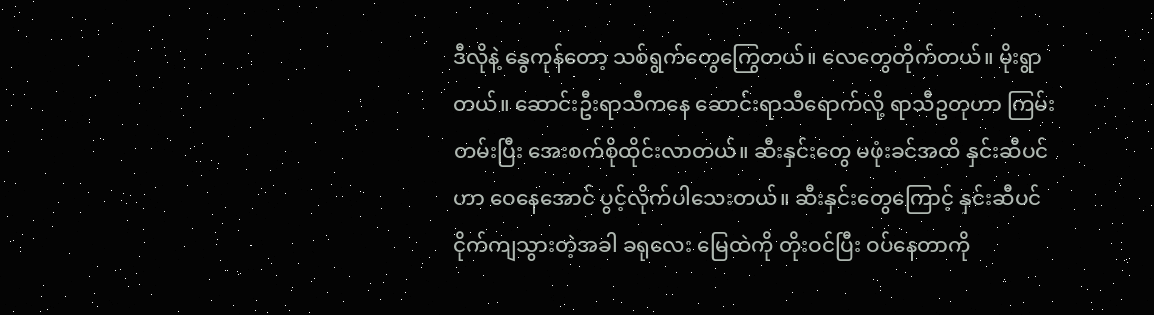ဒီလိုနဲ့ နွေကုန်တော့ သစ်ရွက်တွေကြွေတယ်။ လေတွေတိုက်တယ်။ မိုးရွာတယ်။ ဆောင်းဦးရာသီကနေ ဆောင်းရာသီရောက်လို့ ရာသီဥတုဟာ ကြမ်းတမ်းပြီး အေးစက်စိုထိုင်းလာတယ်။ ဆီးနှင်းတွေ မဖုံးခင်အထိ နှင်းဆီပင်ဟာ ဝေနေအောင် ပွင့်လိုက်ပါသေးတယ်။ ဆီးနှင်းတွေကြောင့် နှင်းဆီပင် ငိုက်ကျသွားတဲ့အခါ ခရုလေး မြေထဲကို တိုးဝင်ပြီး ဝပ်နေတာကို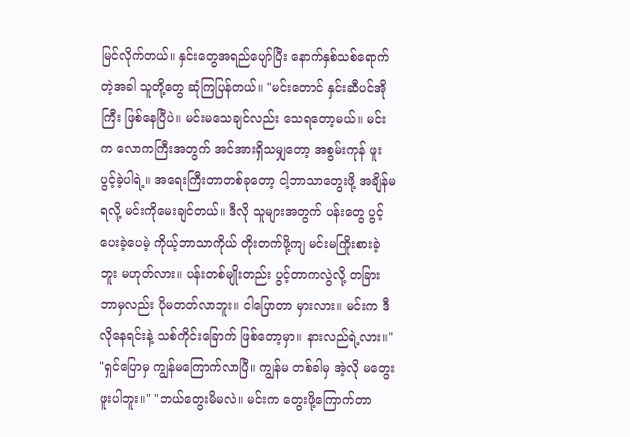မြင်လိုက်တယ်။ နှင်းတွေအရည်ပျော်ပြီး နောက်နှစ်သစ်ရောက်တဲ့အခါ သူတို့တွေ ဆုံကြပြန်တယ်။ "မင်းတောင် နှင်းဆီပင်အိုကြီး ဖြစ်နေပြီပဲ။ မင်းမသေချင်လည်း သေရတော့မယ်။ မင်းက လောကကြီးအတွက် အင်အားရှိသမျှတော့ အစွမ်းကုန် ဖူးပွင့်ခဲ့ပါရဲ့။ အရေးကြီးတာတစ်ခုတော့ ငါ့ဘာသာတွေးဖို့ အချိန်မရလို့ မင်းကိုမေးချင်တယ်။ ဒီလို သူများအတွက် ပန်းတွေ ပွင့်ပေးခဲ့ပေမဲ့ ကိုယ့်ဘာသာကိုယ် တိုးတက်ဖို့ကျ မင်းမကြိုးစားခဲ့ဘူး မဟုတ်လား။ ပန်းတစ်မျိုးတည်း ပွင့်တာကလွဲလို့ တခြားဘာမှလည်း ပိုမတတ်လာဘူး။ ငါပြောတာ မှားလား။ မင်းက ဒီလိုနေရင်းနဲ့ သစ်ကိုင်းခြောက် ဖြစ်တော့မှာ။ နားလည်ရဲ့လား။" "ရှင်ပြောမှ ကျွန်မကြောက်လာပြီ။ ကျွန်မ တစ်ခါမှ အဲ့လို မတွေးဖူးပါဘူး။" "ဘယ်တွေးမိမလဲ။ မင်းက တွေးဖို့ကြောက်တာ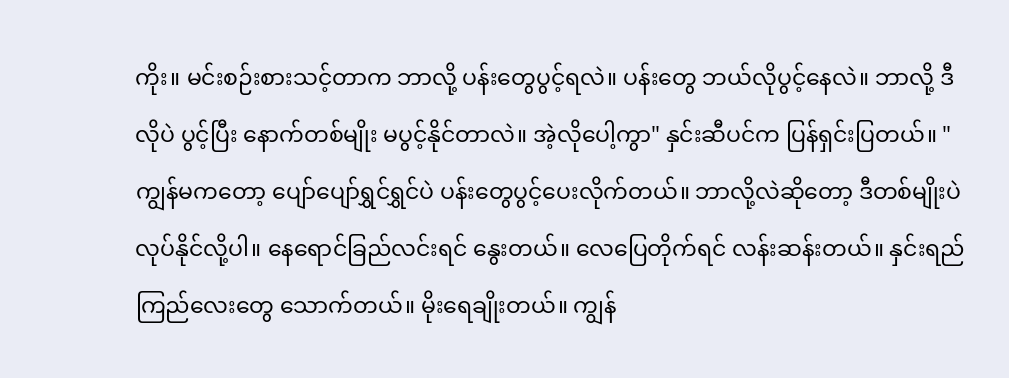ကိုး။ မင်းစဉ်းစားသင့်တာက ဘာလို့ ပန်းတွေပွင့်ရလဲ။ ပန်းတွေ ဘယ်လိုပွင့်နေလဲ။ ဘာလို့ ဒီလိုပဲ ပွင့်ပြီး နောက်တစ်မျိုး မပွင့်နိုင်တာလဲ။ အဲ့လိုပေါ့ကွာ" နှင်းဆီပင်က ပြန်ရှင်းပြတယ်။ "ကျွန်မကတော့ ပျော်ပျော်ရွှင်ရွှင်ပဲ ပန်းတွေပွင့်ပေးလိုက်တယ်။ ဘာလို့လဲဆိုတော့ ဒီတစ်မျိုးပဲ လုပ်နိုင်လို့ပါ။ နေရောင်ခြည်လင်းရင် နွေးတယ်။ လေပြေတိုက်ရင် လန်းဆန်းတယ်။ နှင်းရည်ကြည်လေးတွေ သောက်တယ်။ မိုးရေချိုးတယ်။ ကျွန်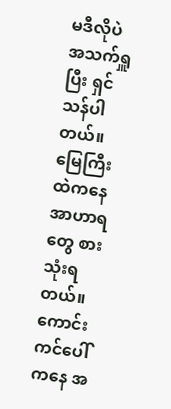မဒီလိုပဲ အသက်ရှူပြီး ရှင်သန်ပါတယ်။ မြေကြီးထဲကနေ အာဟာရတွေ စားသုံးရတယ်။ ကောင်းကင်ပေါ်ကနေ အ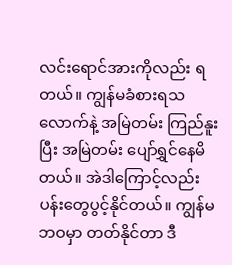လင်းရောင်အားကိုလည်း ရတယ်။ ကျွန်မခံစားရသလောက်နဲ့ အမြဲတမ်း ကြည်နူးပြီး အမြဲတမ်း ပျော်ရွှင်နေမိတယ်။ အဲဒါကြောင့်လည်း ပန်းတွေပွင့်နိုင်တယ်။ ကျွန်မဘဝမှာ တတ်နိုင်တာ ဒီ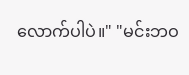လောက်ပါပဲ။" "မင်းဘဝ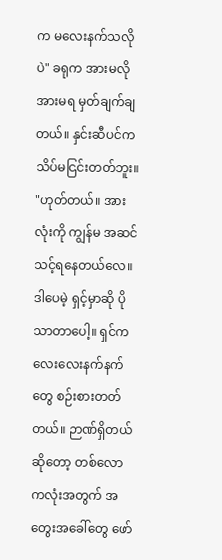က မလေးနက်သလိုပဲ" ခရုက အားမလိုအားမရ မှတ်ချက်ချတယ်။ နှင်းဆီပင်က သိပ်မငြင်းတတ်ဘူး။ "ဟုတ်တယ်။ အားလုံးကို ကျွန်မ အဆင်သင့်ရနေတယ်လေ။ ဒါပေမဲ့ ရှင့်မှာဆို ပိုသာတာပေါ့။ ရှင်က လေးလေးနက်နက်တွေ စဉ်းစားတတ်တယ်။ ဉာဏ်ရှိတယ်ဆိုတော့ တစ်လောကလုံးအတွက် အတွေးအခေါ်တွေ ဖော်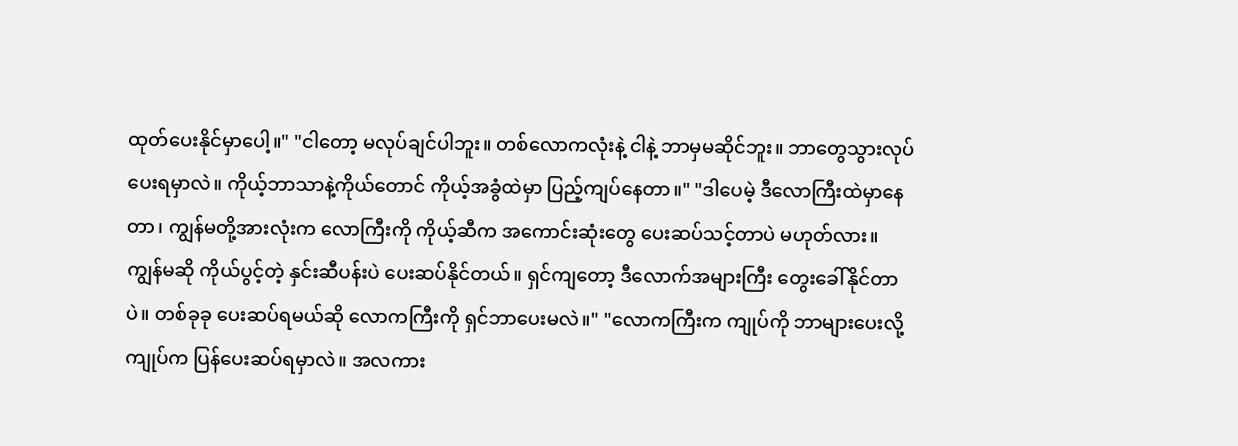ထုတ်ပေးနိုင်မှာပေါ့။" "ငါတော့ မလုပ်ချင်ပါဘူး။ တစ်လောကလုံးနဲ့ ငါနဲ့ ဘာမှမဆိုင်ဘူး။ ဘာတွေသွားလုပ်ပေးရမှာလဲ။ ကိုယ့်ဘာသာနဲ့ကိုယ်တောင် ကိုယ့်အခွံထဲမှာ ပြည့်ကျပ်နေတာ။" "ဒါပေမဲ့ ဒီလောကြီးထဲမှာနေတာ၊ ကျွန်မတို့အားလုံးက လောကြီးကို ကိုယ့်ဆီက အကောင်းဆုံးတွေ ပေးဆပ်သင့်တာပဲ မဟုတ်လား။ ကျွန်မဆို ကိုယ်ပွင့်တဲ့ နှင်းဆီပန်းပဲ ပေးဆပ်နိုင်တယ်။ ရှင်ကျတော့ ဒီလောက်အများကြီး တွေးခေါ်နိုင်တာပဲ။ တစ်ခုခု ပေးဆပ်ရမယ်ဆို လောကကြီးကို ရှင်ဘာပေးမလဲ။" "လောကကြီးက ကျုပ်ကို ဘာများပေးလို့ ကျုပ်က ပြန်ပေးဆပ်ရမှာလဲ။ အလကား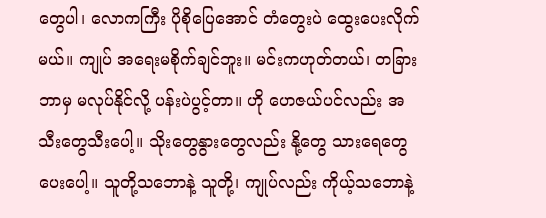တွေပါ၊ လောကကြီး ပိုစိုပြေအောင် တံတွေးပဲ ထွေးပေးလိုက်မယ်။ ကျုပ် အရေးမစိုက်ချင်ဘူး။ မင်းကဟုတ်တယ်၊ တခြားဘာမှ မလုပ်နိုင်လို့ ပန်းပဲပွင့်တာ။ ဟို ဟေဇယ်ပင်လည်း အသီးတွေသီးပေါ့။ သိုးတွေနွားတွေလည်း နို့တွေ သားရေတွေ ပေးပေါ့။ သူတို့သဘောနဲ့ သူတို့၊ ကျုပ်လည်း ကိုယ့်သဘောနဲ့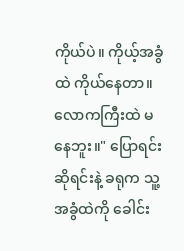ကိုယ်ပဲ။ ကိုယ့်အခွံထဲ ကိုယ်နေတာ။ လောကကြီးထဲ မနေဘူး။" ပြောရင်းဆိုရင်းနဲ့ ခရုက သူ့အခွံထဲကို ခေါင်း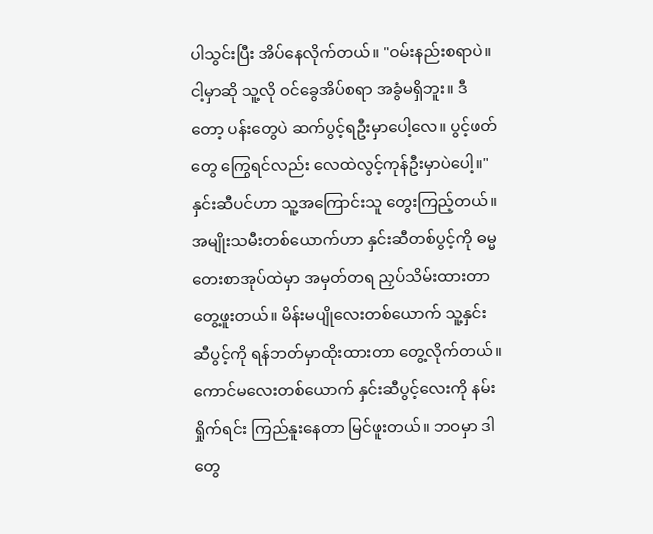ပါသွင်းပြီး အိပ်နေလိုက်တယ်။ "ဝမ်းနည်းစရာပဲ။ ငါ့မှာဆို သူ့လို ဝင်ခွေအိပ်စရာ အခွံမရှိဘူး။ ဒီတော့ ပန်းတွေပဲ ဆက်ပွင့်ရဦးမှာပေါ့လေ။ ပွင့်ဖတ်တွေ ကြွေရင်လည်း လေထဲလွင့်ကုန်ဦးမှာပဲပေါ့။" နှင်းဆီပင်ဟာ သူ့အကြောင်းသူ တွေးကြည့်တယ်။ အမျိုးသမီးတစ်ယောက်ဟာ နှင်းဆီတစ်ပွင့်ကို ဓမ္မတေးစာအုပ်ထဲမှာ အမှတ်တရ ညှပ်သိမ်းထားတာ တွေ့ဖူးတယ်။ မိန်းမပျိုလေးတစ်ယောက် သူ့နှင်းဆီပွင့်ကို ရန်ဘတ်မှာထိုးထားတာ တွေ့လိုက်တယ်။ ကောင်မလေးတစ်ယောက် နှင်းဆီပွင့်လေးကို နမ်းရှိုက်ရင်း ကြည်နူးနေတာ မြင်ဖူးတယ်။ ဘဝမှာ ဒါတွေ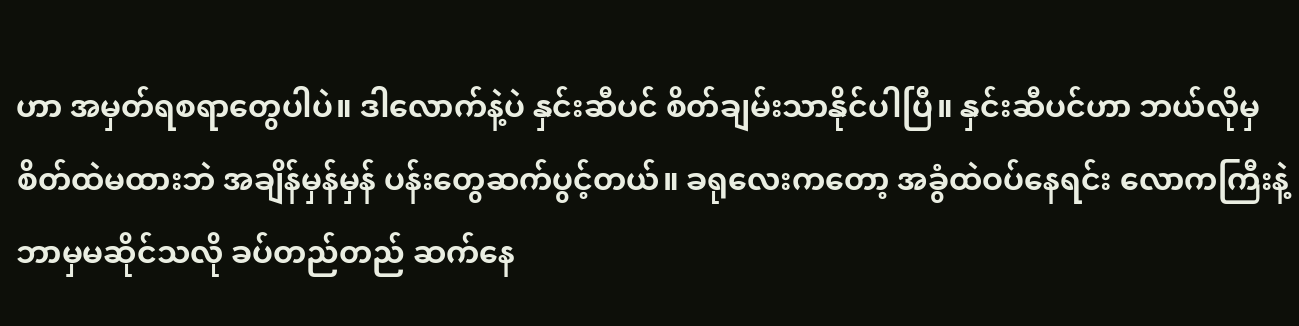ဟာ အမှတ်ရစရာတွေပါပဲ။ ဒါလောက်နဲ့ပဲ နှင်းဆီပင် စိတ်ချမ်းသာနိုင်ပါပြီ။ နှင်းဆီပင်ဟာ ဘယ်လိုမှ စိတ်ထဲမထားဘဲ အချိန်မှန်မှန် ပန်းတွေဆက်ပွင့်တယ်။ ခရုလေးကတော့ အခွံထဲဝပ်နေရင်း လောကကြီးနဲ့ ဘာမှမဆိုင်သလို ခပ်တည်တည် ဆက်နေ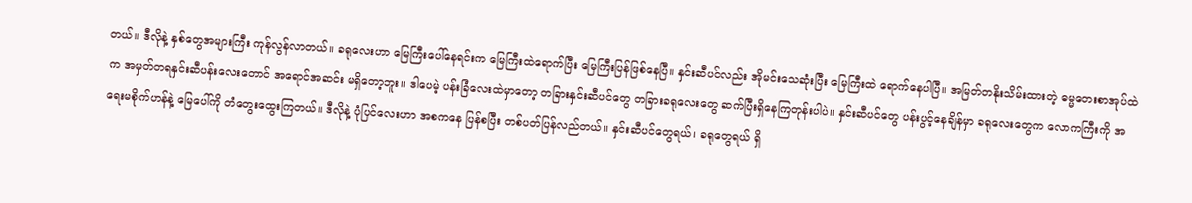တယ်။ ဒီလိုနဲ့ နှစ်တွေအများကြီး ကုန်လွန်လာတယ်။ ခရုလေးဟာ မြေကြီးပေါ်နေရင်းက မြေကြီးထဲရောက်ပြီး မြေကြီးပြန်ဖြစ်နေပြီ။ နှင်းဆီပင်လည်း အိုမင်းသေဆုံးပြီး မြေကြီးထဲ ရောက်နေပါပြီ။ အမြတ်တနိုးသိမ်းထားတဲ့ ဓမ္မတေးစာအုပ်ထဲက အမှတ်တရနှင်းဆီပန်းလေးတောင် အရောင်အဆင်း မရှိတော့ဘူး။ ဒါပေမဲ့ ပန်းခြံလေးထဲမှာတော့ တခြားနှင်းဆီပင်တွေ တခြားခရုလေးတွေ ဆက်ပြီးရှိနေကြတုန်းပါပဲ။ နှင်းဆီပင်တွေ ပန်းပွင့်နေချိန်မှာ ခရုလေးတွေက လောကကြီးကို အရေးမစိုက်ဟန်နဲ့ မြေပေါ်ကို တံတွေးထွေးကြတယ်။ ဒီလိုနဲ့ ပုံပြင်လေးဟာ အစကနေ ပြန်စပြီး တစ်ပတ်ပြန်လည်တယ်။ နှင်းဆီပင်တွေရယ်၊ ခရုတွေရယ် ရှိ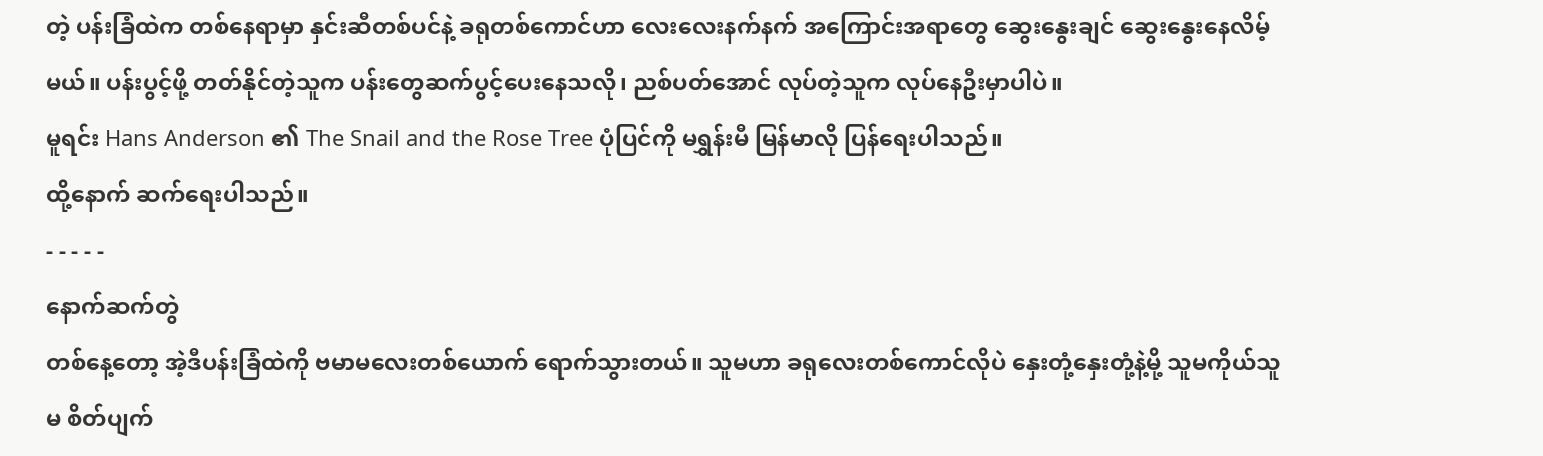တဲ့ ပန်းခြံထဲက တစ်နေရာမှာ နှင်းဆီတစ်ပင်နဲ့ ခရုတစ်ကောင်ဟာ လေးလေးနက်နက် အကြောင်းအရာတွေ ဆွေးနွေးချင် ဆွေးနွေးနေလိမ့်မယ်။ ပန်းပွင့်ဖို့ တတ်နိုင်တဲ့သူက ပန်းတွေဆက်ပွင့်ပေးနေသလို၊ ညစ်ပတ်အောင် လုပ်တဲ့သူက လုပ်နေဦးမှာပါပဲ။
မူရင်း Hans Anderson ၏ The Snail and the Rose Tree ပုံပြင်ကို မရွှန်းမီ မြန်မာလို ပြန်ရေးပါသည်။
ထို့နောက် ဆက်ရေးပါသည်။
- - - - -
နောက်ဆက်တွဲ
တစ်နေ့တော့ အဲ့ဒီပန်းခြံထဲကို ဗမာမလေးတစ်ယောက် ရောက်သွားတယ်။ သူမဟာ ခရုလေးတစ်ကောင်လိုပဲ နှေးတုံ့နှေးတုံ့နဲ့မို့ သူမကိုယ်သူမ စိတ်ပျက်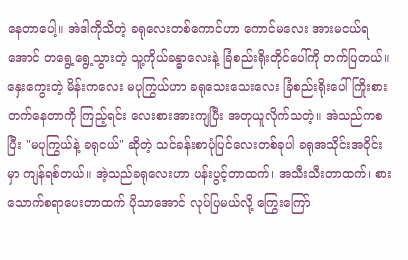နေတာပေါ့။ အဲဒါကိုသိတဲ့ ခရုလေးတစ်ကောင်ဟာ ကောင်မလေး အားမငယ်ရအောင် တရွေ့ရွေ့သွားတဲ့ သူ့ကိုယ်ခန္ဓာလေးနဲ့ ခြံစည်းရိုးတိုင်ပေါ်ကို တက်ပြတယ်။ နှေးကွေးတဲ့ မိန်းကလေး မပုကြွယ်ဟာ ခရုသေးသေးလေး ခြံစည်းရိုးပေါ် ကြိုးစားတက်နေတာကို ကြည့်ရင်း လေးစားအားကျပြီး အတုယူလိုက်သတဲ့။ အဲသည်ကစပြီး "မပုကြွယ်နဲ့ ခရုငယ်" ဆိုတဲ့ သင်ခန်းစာပုံပြင်လေးတစ်ခုပါ ခရုအသိုင်းအဝိုင်းမှာ ကျန်ရစ်တယ်။ အဲ့သည်ခရုလေးဟာ ပန်းပွင့်တာထက်၊ အသီးသီးတာထက်၊ စားသောက်စရာပေးတာထက် ပိုသာအောင် လုပ်ပြမယ်လို့ ကြွေးကြော်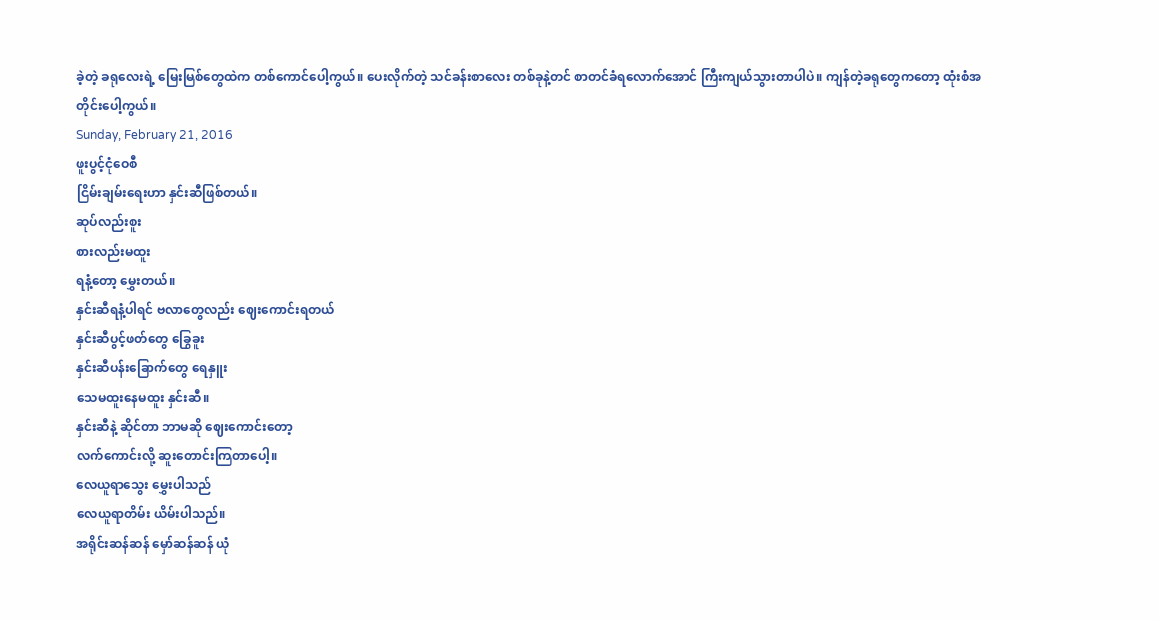ခဲ့တဲ့ ခရုလေးရဲ့ မြေးမြစ်တွေထဲက တစ်ကောင်ပေါ့ကွယ်။ ပေးလိုက်တဲ့ သင်ခန်းစာလေး တစ်ခုနဲ့တင် စာတင်ခံရလောက်အောင် ကြီးကျယ်သွားတာပါပဲ။ ကျန်တဲ့ခရုတွေကတော့ ထုံးစံအတိုင်းပေါ့ကွယ်။
Sunday, February 21, 2016
ဖူးပွင့်ငုံဝေစီ
ငြိမ်းချမ်းရေးဟာ နှင်းဆီဖြစ်တယ်။
ဆုပ်လည်းစူး
စားလည်းမထူး
ရနံ့တော့ မွှေးတယ်။
နှင်းဆီရနံ့ပါရင် ဗလာတွေလည်း ဈေးကောင်းရတယ်
နှင်းဆီပွင့်ဖတ်တွေ ခြွေခူး
နှင်းဆီပန်းခြောက်တွေ ရေနှူး
သေမထူးနေမထူး နှင်းဆီ။
နှင်းဆီနဲ့ ဆိုင်တာ ဘာမဆို ဈေးကောင်းတော့
လက်ကောင်းလို့ ဆူးတောင်းကြတာပေါ့။
လေယူရာသွေး မွှေးပါသည်
လေယူရာတိမ်း ယိမ်းပါသည်။
အရိုင်းဆန်ဆန် မှော်ဆန်ဆန် ယုံ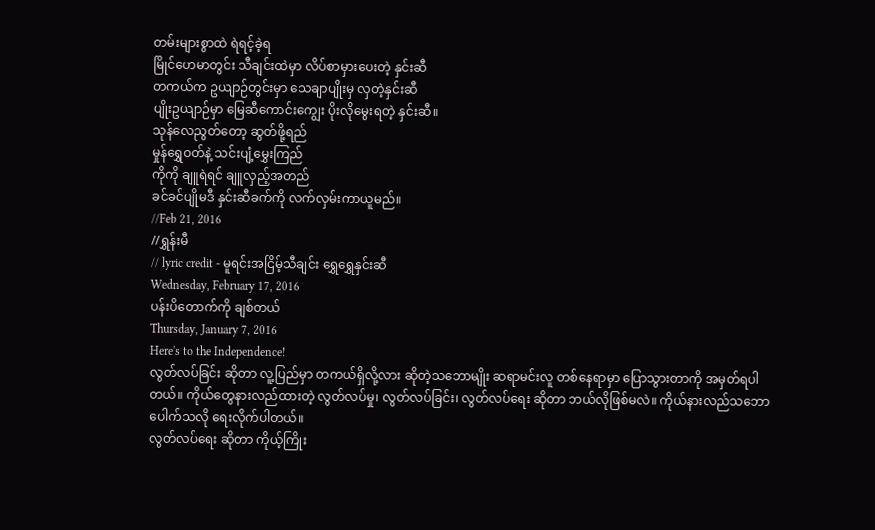တမ်းများစွာထဲ ရဲရင့်ခဲ့ရ
မြိုင်ဟေမာတွင်း သီချင်းထဲမှာ လိပ်စာမှားပေးတဲ့ နှင်းဆီ
တကယ်က ဥယျာဉ်တွင်းမှာ သေချာပျိုးမှ လှတဲ့နှင်းဆီ
ပျိုးဥယျာဉ်မှာ မြေဆီကောင်းကျွေး ပိုးလိုမွေးရတဲ့ နှင်းဆီ။
သုန်လေညွတ်တော့ ဆွတ်ဖို့ရည်
မှုန်ရွှေဝတ်နဲ့ သင်းပျံ့မွှေးကြည်
ကိုကို ချူရဲရင် ချူလှည့်အတည်
ခင်ခင်ပျိုမဒီ နှင်းဆီခက်ကို လက်လှမ်းကာယူမည်။
//Feb 21, 2016
//ရွှန်းမီ
// lyric credit - မူရင်းအငြိမ့်သီချင်း ရွှေရွှေနှင်းဆီ
Wednesday, February 17, 2016
ပန်းပိတောက်ကို ချစ်တယ်
Thursday, January 7, 2016
Here's to the Independence!
လွတ်လပ်ခြင်း ဆိုတာ လူ့ပြည်မှာ တကယ်ရှိလို့လား ဆိုတဲ့သဘောမျိုး ဆရာမင်းလူ တစ်နေရာမှာ ပြောသွားတာကို အမှတ်ရပါတယ်။ ကိုယ်တွေနားလည်ထားတဲ့ လွတ်လပ်မှု၊ လွတ်လပ်ခြင်း၊ လွတ်လပ်ရေး ဆိုတာ ဘယ်လိုဖြစ်မလဲ။ ကိုယ်နားလည်သဘောပေါက်သလို ရေးလိုက်ပါတယ်။
လွတ်လပ်ရေး ဆိုတာ ကိုယ့်ကြိုး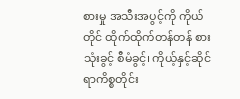စားမှု အသီးအပွင့်ကို ကိုယ်တိုင် ထိုက်ထိုက်တန်တန် စားသုံးခွင့် စီမံခွင့်၊ ကိုယ့်နှင့်ဆိုင်ရာကိစ္စတိုင်း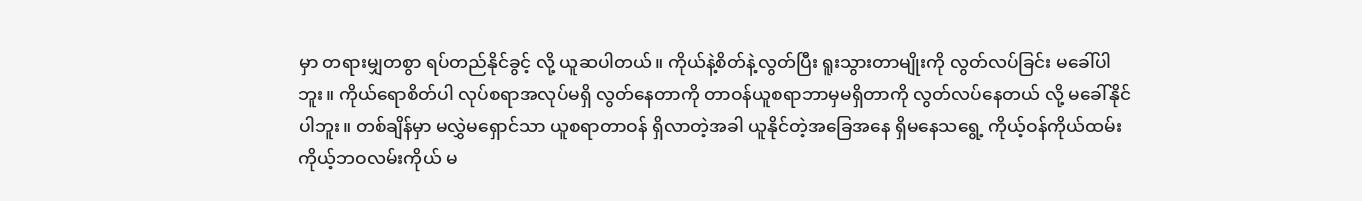မှာ တရားမျှတစွာ ရပ်တည်နိုင်ခွင့် လို့ ယူဆပါတယ်။ ကိုယ်နဲ့စိတ်နဲ့လွတ်ပြီး ရူးသွားတာမျိုးကို လွတ်လပ်ခြင်း မခေါ်ပါဘူး။ ကိုယ်ရောစိတ်ပါ လုပ်စရာအလုပ်မရှိ လွတ်နေတာကို တာဝန်ယူစရာဘာမှမရှိတာကို လွတ်လပ်နေတယ် လို့ မခေါ်နိုင်ပါဘူး။ တစ်ချိန်မှာ မလွှဲမရှောင်သာ ယူစရာတာဝန် ရှိလာတဲ့အခါ ယူနိုင်တဲ့အခြေအနေ ရှိမနေသရွေ့ ကိုယ့်ဝန်ကိုယ်ထမ်း ကိုယ့်ဘဝလမ်းကိုယ် မ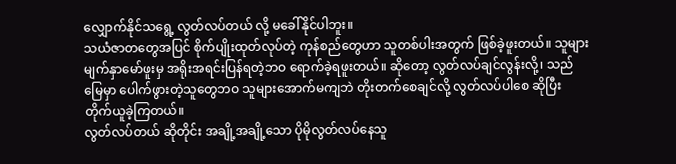လျှောက်နိုင်သရွေ့ လွတ်လပ်တယ် လို့ မခေါ်နိုင်ပါဘူး။
သယံဇာတတွေအပြင် စိုက်ပျိုးထုတ်လုပ်တဲ့ ကုန်စည်တွေဟာ သူတစ်ပါးအတွက် ဖြစ်ခဲ့ဖူးတယ်။ သူများမျက်နှာမော်ဖူးမှ အရိုးအရင်းပြန်ရတဲ့ဘဝ ရောက်ခဲ့ရဖူးတယ်။ ဆိုတော့ လွတ်လပ်ချင်လွန်းလို့၊ သည်မြေမှာ ပေါက်ဖွားတဲ့သူတွေဘဝ သူများအောက်မကျဘဲ တိုးတက်စေချင်လို့ လွတ်လပ်ပါစေ ဆိုပြီး တိုက်ယူခဲ့ကြတယ်။
လွတ်လပ်တယ် ဆိုတိုင်း အချို့အချို့သော ပိုမိုလွတ်လပ်နေသူ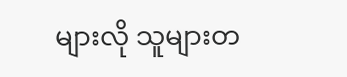များလို သူများတ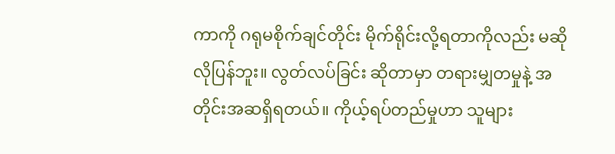ကာကို ဂရုမစိုက်ချင်တိုင်း မိုက်ရိုင်းလို့ရတာကိုလည်း မဆိုလိုပြန်ဘူး။ လွတ်လပ်ခြင်း ဆိုတာမှာ တရားမျှတမှုနဲ့ အတိုင်းအဆရှိရတယ်။ ကိုယ့်ရပ်တည်မှုဟာ သူများ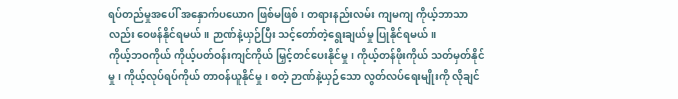ရပ်တည်မှုအပေါ် အနှောက်ပယောဂ ဖြစ်မဖြစ်၊ တရားနည်းလမ်း ကျမကျ ကိုယ့်ဘာသာလည်း ဝေဖန်နိုင်ရမယ်။ ဉာဏ်နဲ့ယှဉ်ပြီး သင့်တော်တဲ့ရွေးချယ်မှု ပြုနိုင်ရမယ်။
ကိုယ့်ဘဝကိုယ် ကိုယ့်ပတ်ဝန်းကျင်ကိုယ် မြှင့်တင်ပေးနိုင်မှု၊ ကိုယ့်တန်ဖိုးကိုယ် သတ်မှတ်နိုင်မှု၊ ကိုယ့်လုပ်ရပ်ကိုယ် တာဝန်ယူနိုင်မှု၊ စတဲ့ ဉာဏ်နဲ့ယှဉ်သော လွတ်လပ်ရေးမျိုးကို လိုချင်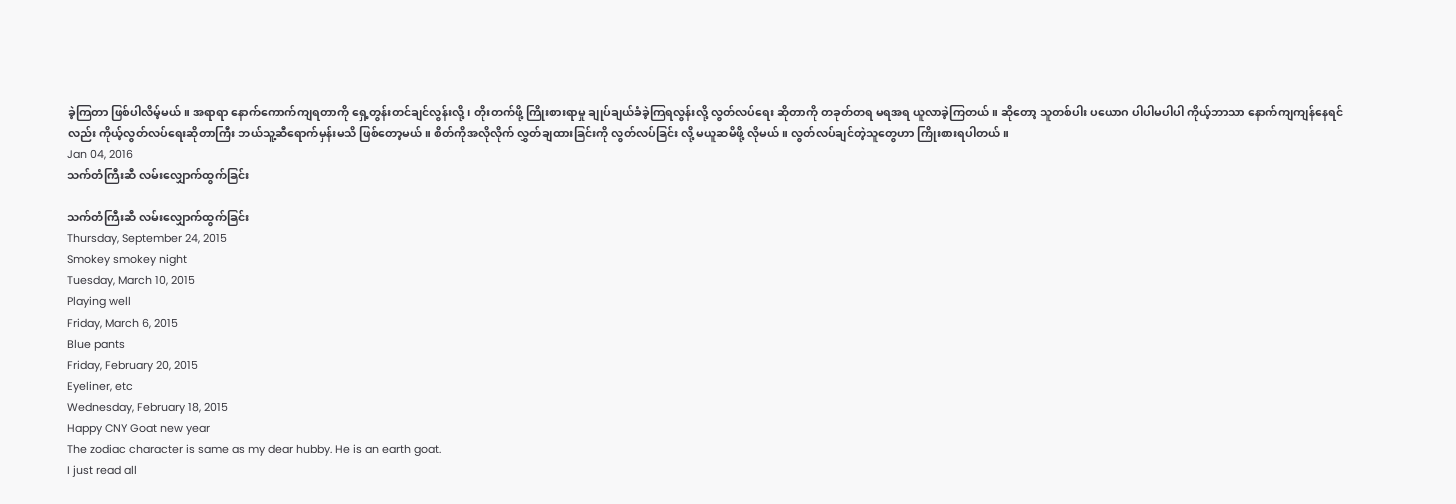ခဲ့ကြတာ ဖြစ်ပါလိမ့်မယ်။ အရာရာ နောက်ကောက်ကျရတာကို ရှေ့တွန်းတင်ချင်လွန်းလို့၊ တိုးတက်ဖို့ ကြိုးစားရာမှု ချုပ်ချယ်ခံခဲ့ကြရလွန်းလို့ လွတ်လပ်ရေး ဆိုတာကို တခုတ်တရ မရအရ ယူလာခဲ့ကြတယ်။ ဆိုတော့ သူတစ်ပါး ပယောဂ ပါပါမပါပါ ကိုယ့်ဘာသာ နောက်ကျကျန်နေရင်လည်း ကိုယ့်လွတ်လပ်ရေးဆိုတာကြီး ဘယ်သူ့ဆီရောက်မှန်းမသိ ဖြစ်တော့မယ်။ စိတ်ကိုအလိုလိုက် လွှတ်ချထားခြင်းကို လွတ်လပ်ခြင်း လို့ မယူဆမိဖို့ လိုမယ်။ လွတ်လပ်ချင်တဲ့သူတွေဟာ ကြိုးစားရပါတယ်။
Jan 04, 2016
သက်တံကြီးဆီ လမ်းလျှောက်ထွက်ခြင်း

သက်တံကြီးဆီ လမ်းလျှောက်ထွက်ခြင်း
Thursday, September 24, 2015
Smokey smokey night
Tuesday, March 10, 2015
Playing well
Friday, March 6, 2015
Blue pants
Friday, February 20, 2015
Eyeliner, etc
Wednesday, February 18, 2015
Happy CNY Goat new year
The zodiac character is same as my dear hubby. He is an earth goat.
I just read all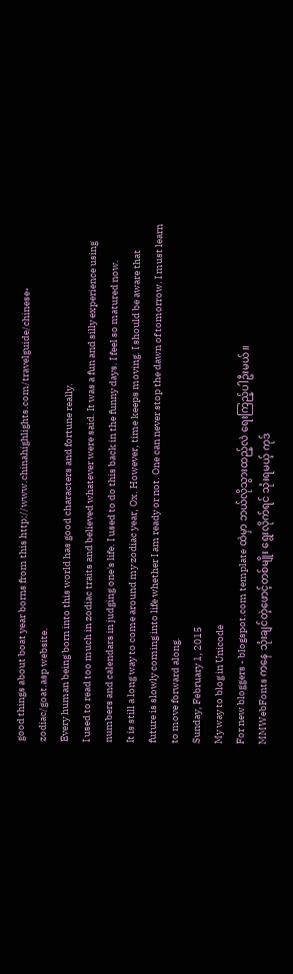good things about boat year borns from this http://www.chinahighlights.com/travelguide/chinese-zodiac/goat.asp website.
Every human being born into this world has good characters and fortune really.
I used to read too much in zodiac traits and believed whatever were said. It was a fun and silly experience using numbers and calendars in judging one's life. I used to do this back in the funny days. I feel so matured now.
It is still a long way to come around my zodiac year, Ox. However, time keeps moving. I should be aware that future is slowly coming into life whether I am ready or not. One can never stop the dawn of tomorrow. I must learn to move forward along.
Sunday, February 1, 2015
My way to blog in Unicode
For new bloggers - blogspot.com template ထဲမှာ ဘယ်လိုသွားထည့်လဲ ရေးကြည့်ပါဦးမယ်။
MMWebFonts ကနေ သုံးချင်တဲ့ဖောင့်တစ်မျိုး ရွေးလိုက်ရင် သုံးရမယ့် ကုဒ်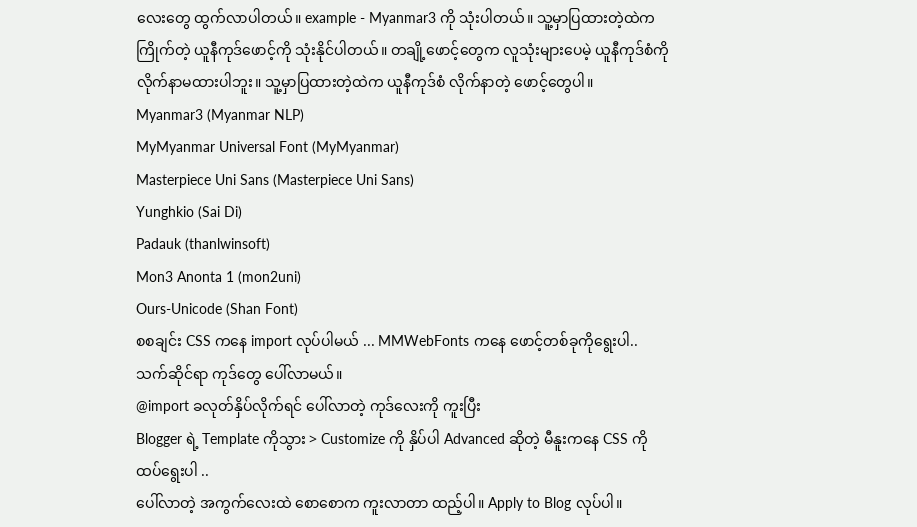လေးတွေ ထွက်လာပါတယ်။ example - Myanmar3 ကို သုံးပါတယ်။ သူ့မှာပြထားတဲ့ထဲက ကြိုက်တဲ့ ယူနီကုဒ်ဖောင့်ကို သုံးနိုင်ပါတယ်။ တချို့ဖောင့်တွေက လူသုံးများပေမဲ့ ယူနီကုဒ်စံကို လိုက်နာမထားပါဘူး။ သူ့မှာပြထားတဲ့ထဲက ယူနီကုဒ်စံ လိုက်နာတဲ့ ဖောင့်တွေပါ။
Myanmar3 (Myanmar NLP)
MyMyanmar Universal Font (MyMyanmar)
Masterpiece Uni Sans (Masterpiece Uni Sans)
Yunghkio (Sai Di)
Padauk (thanlwinsoft)
Mon3 Anonta 1 (mon2uni)
Ours-Unicode (Shan Font)
စစချင်း CSS ကနေ import လုပ်ပါမယ် ... MMWebFonts ကနေ ဖောင့်တစ်ခုကိုရွေးပါ..
သက်ဆိုင်ရာ ကုဒ်တွေ ပေါ်လာမယ်။
@import ခလုတ်နှိပ်လိုက်ရင် ပေါ်လာတဲ့ ကုဒ်လေးကို ကူးပြီး
Blogger ရဲ့ Template ကိုသွား > Customize ကို နှိပ်ပါ Advanced ဆိုတဲ့ မီနူးကနေ CSS ကို ထပ်ရွေးပါ ..
ပေါ်လာတဲ့ အကွက်လေးထဲ စောစောက ကူးလာတာ ထည့်ပါ။ Apply to Blog လုပ်ပါ။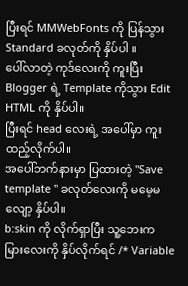ပြီးရင် MMWebFonts ကို ပြန်သွား Standard ခလုတ်ကို နှိပ်ပါ ။
ပေါ်လာတဲ့ ကုဒ်လေးကို ကူးပြီး Blogger ရဲ့ Template ကိုသွား Edit HTML ကို နှိပ်ပါ။
ပြီးရင် head လေးရဲ့ အပေါ်မှာ ကူးထည့်လိုက်ပါ။
အပေါ်ဘက်နားမှာ ပြထားတဲ့ "Save template " ခလုတ်လေးကို မမေ့မလျော့ နှိပ်ပါ။
b:skin ကို လိုက်ရှာပြီး သူ့ဘေးက မြားလေးကို နှိပ်လိုက်ရင် /* Variable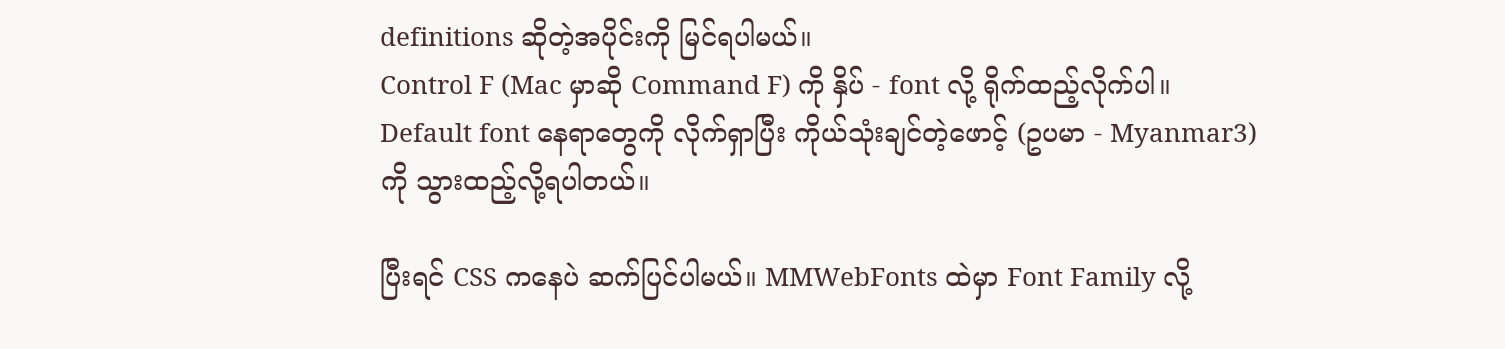definitions ဆိုတဲ့အပိုင်းကို မြင်ရပါမယ်။
Control F (Mac မှာဆို Command F) ကို နှိပ် - font လို့ ရိုက်ထည့်လိုက်ပါ။
Default font နေရာတွေကို လိုက်ရှာပြီး ကိုယ်သုံးချင်တဲ့ဖောင့် (ဥပမာ - Myanmar3) ကို သွားထည့်လို့ရပါတယ်။

ပြီးရင် CSS ကနေပဲ ဆက်ပြင်ပါမယ်။ MMWebFonts ထဲမှာ Font Family လို့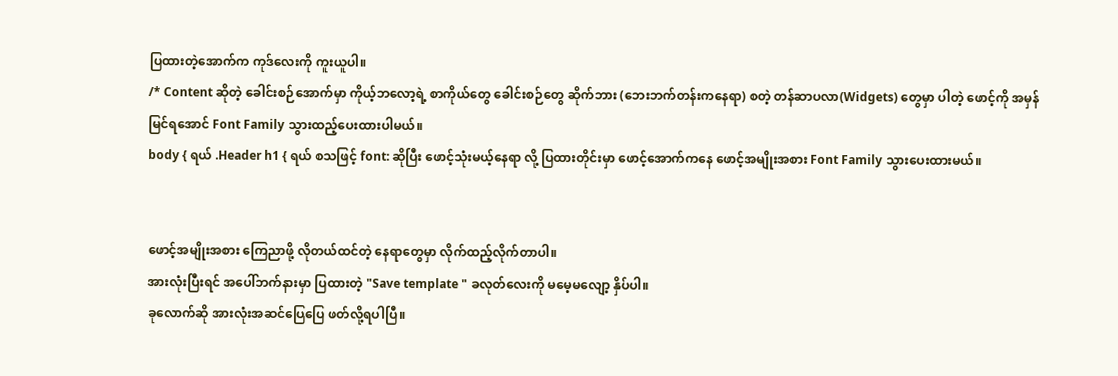ပြထားတဲ့အောက်က ကုဒ်လေးကို ကူးယူပါ။
/* Content ဆိုတဲ့ ခေါင်းစဉ်အောက်မှာ ကိုယ့်ဘလော့ရဲ့ စာကိုယ်တွေ ခေါင်းစဉ်တွေ ဆိုက်ဘား (ဘေးဘက်တန်းကနေရာ) စတဲ့ တန်ဆာပလာ(Widgets) တွေမှာ ပါတဲ့ ဖောင့်ကို အမှန်မြင်ရအောင် Font Family သွားထည့်ပေးထားပါမယ်။
body { ရယ် .Header h1 { ရယ် စသဖြင့် font: ဆိုပြီး ဖောင့်သုံးမယ့်နေရာ လို့ ပြထားတိုင်းမှာ ဖောင့်အောက်ကနေ ဖောင့်အမျိုးအစား Font Family သွားပေးထားမယ်။


ဖောင့်အမျိုးအစား ကြေညာဖို့ လိုတယ်ထင်တဲ့ နေရာတွေမှာ လိုက်ထည့်လိုက်တာပါ။
အားလုံးပြီးရင် အပေါ်ဘက်နားမှာ ပြထားတဲ့ "Save template " ခလုတ်လေးကို မမေ့မလျော့ နှိပ်ပါ။
ခုလောက်ဆို အားလုံးအဆင်ပြေပြေ ဖတ်လို့ရပါပြီ။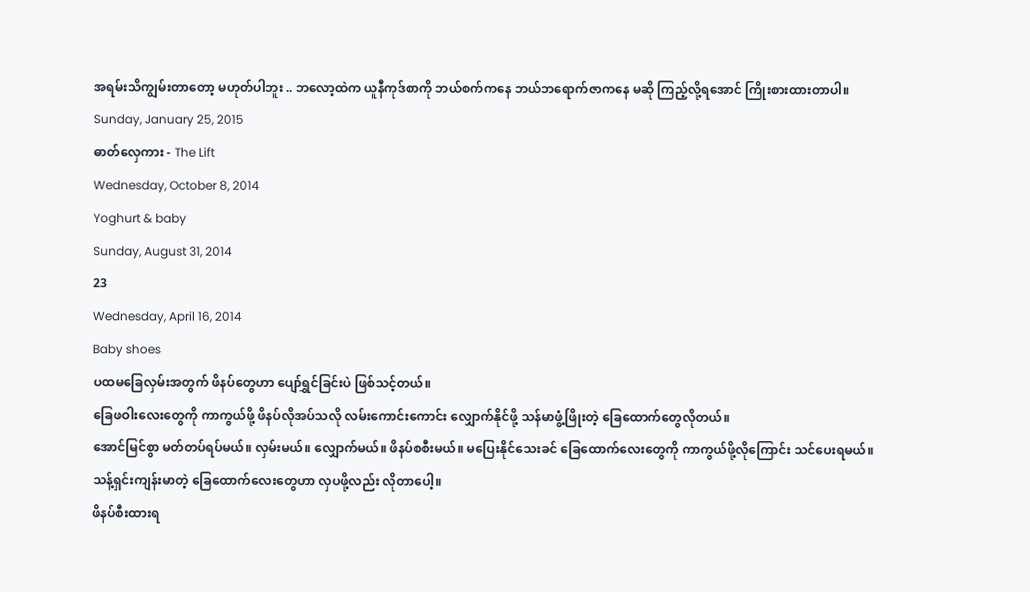အရမ်းသိကျွမ်းတာတော့ မဟုတ်ပါဘူး .. ဘလော့ထဲက ယူနီကုဒ်စာကို ဘယ်စက်ကနေ ဘယ်ဘရောက်ဇာကနေ မဆို ကြည့်လို့ရအောင် ကြိုးစားထားတာပါ။
Sunday, January 25, 2015
ဓာတ်လှေကား - The Lift
Wednesday, October 8, 2014
Yoghurt & baby
Sunday, August 31, 2014
23
Wednesday, April 16, 2014
Baby shoes
ပထမခြေလှမ်းအတွက် ဖိနပ်တွေဟာ ပျော်ရွှင်ခြင်းပဲ ဖြစ်သင့်တယ်။
ခြေဖဝါးလေးတွေကို ကာကွယ်ဖို့ ဖိနပ်လိုအပ်သလို လမ်းကောင်းကောင်း လျှောက်နိုင်ဖို့ သန်မာဖွံ့ဖြိုးတဲ့ ခြေထောက်တွေလိုတယ်။
အောင်မြင်စွာ မတ်တပ်ရပ်မယ်။ လှမ်းမယ်။ လျှောက်မယ်။ ဖိနပ်စစီးမယ်။ မပြေးနိုင်သေးခင် ခြေထောက်လေးတွေကို ကာကွယ်ဖို့လိုကြောင်း သင်ပေးရမယ်။
သန့်ရှင်းကျန်းမာတဲ့ ခြေထောက်လေးတွေဟာ လှပဖို့လည်း လိုတာပေါ့။
ဖိနပ်စီးထားရ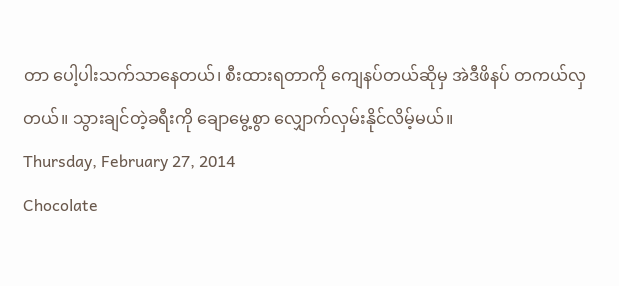တာ ပေါ့ပါးသက်သာနေတယ်၊ စီးထားရတာကို ကျေနပ်တယ်ဆိုမှ အဲဒီဖိနပ် တကယ်လှတယ်။ သွားချင်တဲ့ခရီးကို ချောမွေ့စွာ လျှောက်လှမ်းနိုင်လိမ့်မယ်။
Thursday, February 27, 2014
Chocolate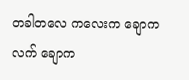တခါတလေ ကလေးက ချောကလက် ချောက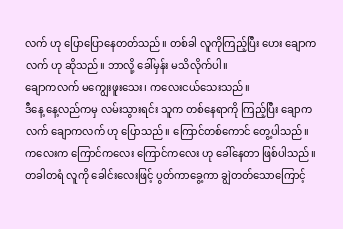လက် ဟု ပြောပြောနေတတ်သည်။ တစ်ခါ လူကိုကြည့်ပြီး ဟေး ချောကလက် ဟု ဆိုသည်။ ဘာလို့ ခေါ်မှန်း မသိလိုက်ပါ။
ချောကလက် မကျွေးဖူးသေး၊ ကလေးငယ်သေးသည်။
ဒီနေ့ နေ့လည်ကမှ လမ်းသွားရင်း သူက တစ်နေရာကို ကြည့်ပြီး ချောကလက် ချောကလက် ဟု ပြောသည်။ ကြောင်တစ်ကောင် တွေ့ပါသည်။
ကလေးက ကြောင်ကလေး ကြောင်ကလေး ဟု ခေါ်နေတာ ဖြစ်ပါသည်။
တခါတရံ လူကို ခေါင်းလေးဖြင့် ပွတ်ကာခွေ့ကာ ချွဲတတ်သောကြောင့်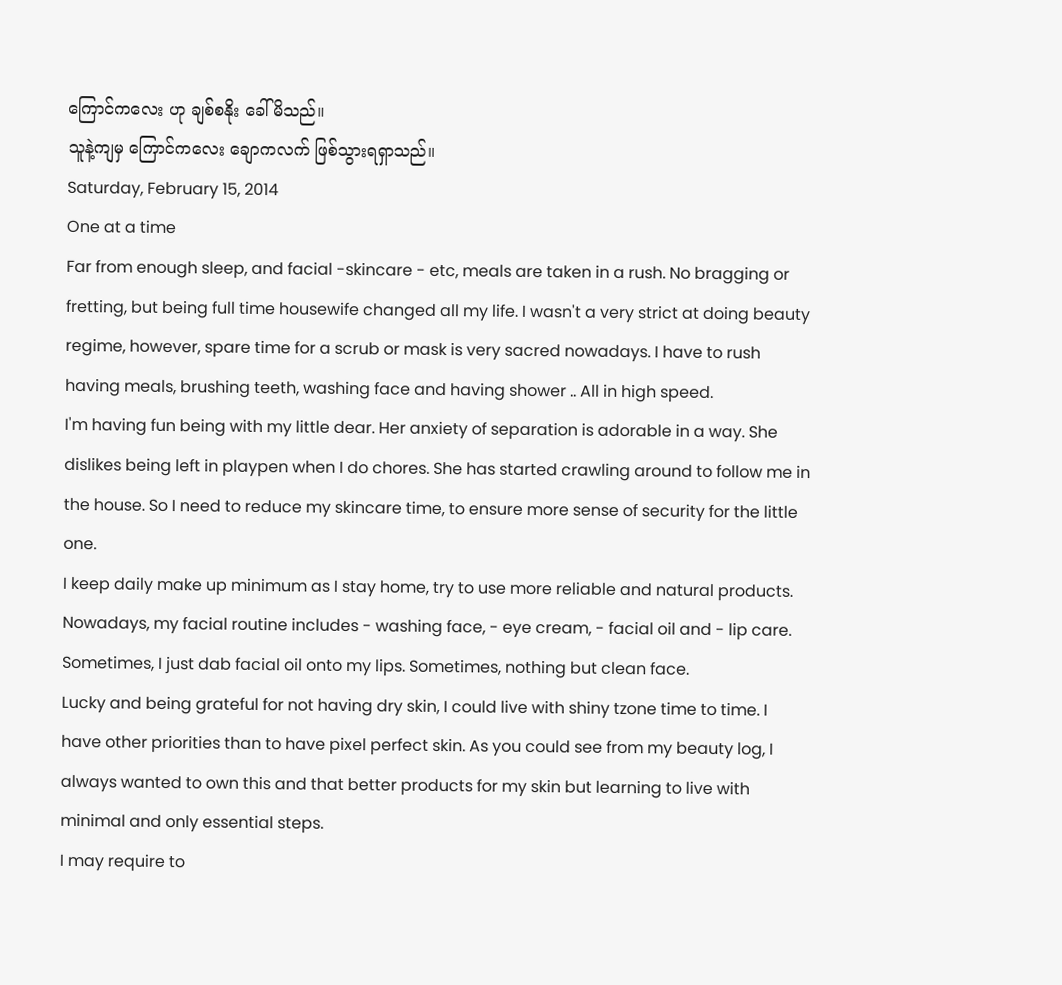ကြောင်ကလေး ဟု ချစ်စနိုး ခေါ်မိသည်။
သူနဲ့ကျမှ ကြောင်ကလေး ချောကလက် ဖြစ်သွားရရှာသည်။
Saturday, February 15, 2014
One at a time
Far from enough sleep, and facial -skincare - etc, meals are taken in a rush. No bragging or fretting, but being full time housewife changed all my life. I wasn't a very strict at doing beauty regime, however, spare time for a scrub or mask is very sacred nowadays. I have to rush having meals, brushing teeth, washing face and having shower .. All in high speed.
I'm having fun being with my little dear. Her anxiety of separation is adorable in a way. She dislikes being left in playpen when I do chores. She has started crawling around to follow me in the house. So I need to reduce my skincare time, to ensure more sense of security for the little one.
I keep daily make up minimum as I stay home, try to use more reliable and natural products. Nowadays, my facial routine includes - washing face, - eye cream, - facial oil and - lip care. Sometimes, I just dab facial oil onto my lips. Sometimes, nothing but clean face.
Lucky and being grateful for not having dry skin, I could live with shiny tzone time to time. I have other priorities than to have pixel perfect skin. As you could see from my beauty log, I always wanted to own this and that better products for my skin but learning to live with minimal and only essential steps.
I may require to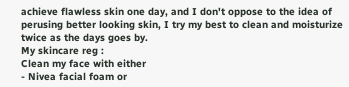achieve flawless skin one day, and I don't oppose to the idea of perusing better looking skin, I try my best to clean and moisturize twice as the days goes by.
My skincare reg :
Clean my face with either
- Nivea facial foam or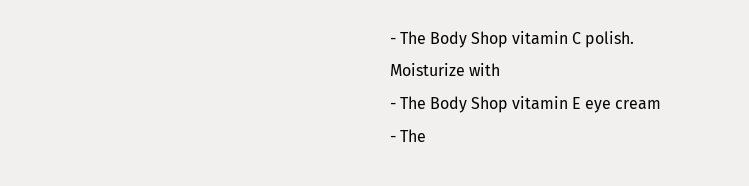- The Body Shop vitamin C polish.
Moisturize with
- The Body Shop vitamin E eye cream
- The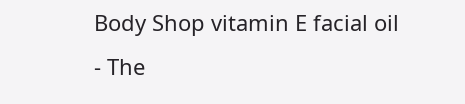Body Shop vitamin E facial oil
- The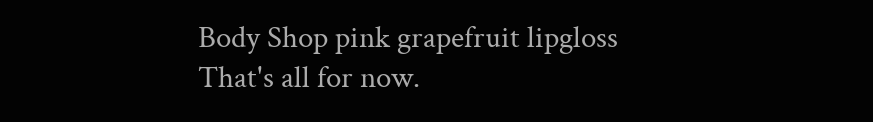Body Shop pink grapefruit lipgloss
That's all for now.